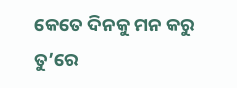କେତେ ଦିନକୁ ମନ କରୁ ତୁ’ରେ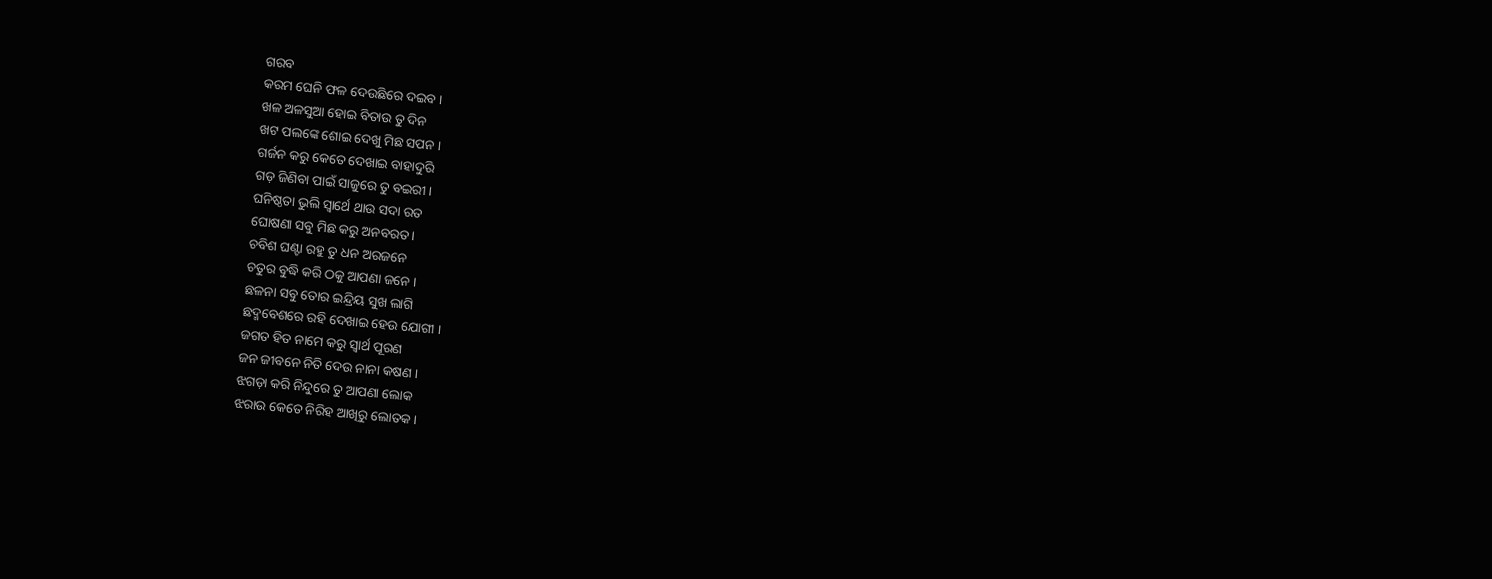ଗରବ
କରମ ଘେନି ଫଳ ଦେଉଛିରେ ଦଇବ ।
ଖଳ ଅଳସୁଆ ହୋଇ ବିତାଉ ତୁ ଦିନ
ଖଟ ପଲଙ୍କେ ଶୋଇ ଦେଖୁ ମିଛ ସପନ ।
ଗର୍ଜନ କରୁ କେତେ ଦେଖାଇ ବାହାଦୁରି
ଗଡ଼ ଜିଣିବା ପାଇଁ ସାଜୁରେ ତୁ ବଇରୀ ।
ଘନିଷ୍ଠତା ଭୁଲି ସ୍ୱାର୍ଥେ ଥାଉ ସଦା ରତ
ଘୋଷଣା ସବୁ ମିଛ କରୁ ଅନବରତ ।
ଚବିଶ ଘଣ୍ଟା ରହୁ ତୁ ଧନ ଅରଜନେ
ଚତୁର ବୁଦ୍ଧି କରି ଠକୁ ଆପଣା ଜନେ ।
ଛଳନା ସବୁ ତୋର ଇନ୍ଦ୍ରିୟ ସୁଖ ଲାଗି
ଛଦ୍ମବେଶରେ ରହି ଦେଖାଇ ହେଉ ଯୋଗୀ ।
ଜଗତ ହିତ ନାମେ କରୁ ସ୍ଵାର୍ଥ ପୂରଣ
ଜନ ଜୀବନେ ନିତି ଦେଉ ନାନା କଷଣ ।
ଝଗଡ଼ା କରି ନିନ୍ଦୁରେ ତୁ ଆପଣା ଲୋକ
ଝରାଉ କେତେ ନିରିହ ଆଖିରୁ ଲୋତକ ।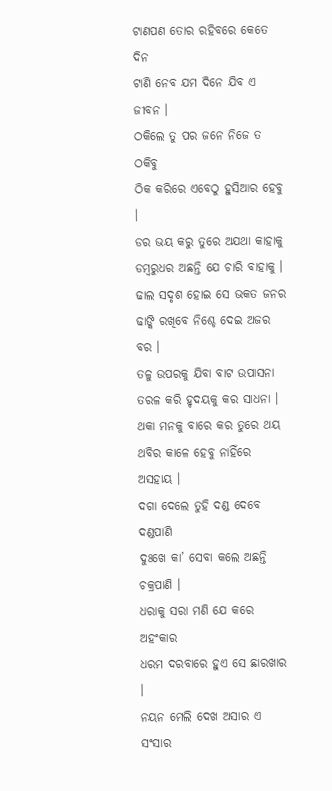ଟାଣପଣ ତୋର ରହିବରେ କେତେ ଦିନ
ଟାଣି ନେବ ଯମ ଦିନେ ଯିବ ଏ ଜୀବନ ।
ଠକିଲେ ତୁ ପର ଜନେ ନିଜେ ତ ଠକିବୁ
ଠିକ କରିରେ ଏବେଠୁ ହୁସିଆର ହେବୁ ।
ଡର ଭୟ କରୁ ତୁରେ ଅଯଥା କାହାକୁ
ଡମ୍ବରୁଧର ଅଛନ୍ତି ଯେ ଚାରି ବାହାକୁ ।
ଢାଲ ସଦୃଶ ହୋଇ ସେ ଭକତ ଜନର
ଢାଙ୍କି ରଖିବେ ନିଶ୍ଚେ ଦେଇ ଅଜର ବର ।
ତଳୁ ଉପରକୁ ଯିବା ବାଟ ଉପାସନା
ତରଳ କରି ହୃଦୟକୁ କର ସାଧନା ।
ଥକା ମନକୁ ବାରେ କର ତୁରେ ଥୟ
ଥବିର କାଳେ ହେବୁ ନାହିଁରେ ଅସହାୟ ।
ଦଗା ଦେଲେ ତୁହି ଦଣ୍ଡ ଦେବେ ଦଣ୍ଡପାଣି
ଦୁଃଖେ କା’ ସେବା କଲେ ଅଛନ୍ତି ଚକ୍ରପାଣି ।
ଧରାକୁ ସରା ମଣି ଯେ କରେ ଅହଂକାର
ଧରମ ଦରବାରେ ହୁଏ ସେ ଛାରଖାର ।
ନୟନ ମେଲି ଦେଖ ଅସାର ଏ ସଂସାର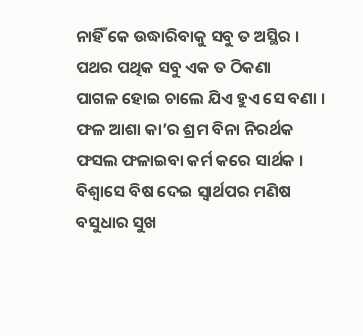ନାହିଁ କେ ଉଦ୍ଧାରିବାକୁ ସବୁ ତ ଅସ୍ଥିର ।
ପଥର ପଥିକ ସବୁ ଏକ ତ ଠିକଣା
ପାଗଳ ହୋଇ ଚାଲେ ଯିଏ ହୁଏ ସେ ବଣା ।
ଫଳ ଆଶା କା’ର ଶ୍ରମ ବିନା ନିରର୍ଥକ
ଫସଲ ଫଳାଇବା କର୍ମ କରେ ସାର୍ଥକ ।
ବିଶ୍ଵାସେ ବିଷ ଦେଇ ସ୍ୱାର୍ଥପର ମଣିଷ
ବସୁଧାର ସୁଖ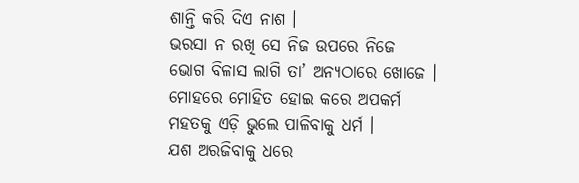ଶାନ୍ତି କରି ଦିଏ ନାଶ ।
ଭରସା ନ ରଖି ସେ ନିଜ ଉପରେ ନିଜେ
ଭୋଗ ବିଳାସ ଲାଗି ତା’ ଅନ୍ୟଠାରେ ଖୋଜେ ।
ମୋହରେ ମୋହିତ ହୋଇ କରେ ଅପକର୍ମ
ମହତକୁ ଏଡ଼ି ଭୁଲେ ପାଳିବାକୁ ଧର୍ମ ।
ଯଶ ଅରଜିବାକୁ ଧରେ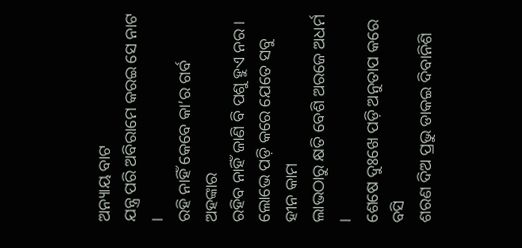ଅନ୍ୟାୟ ବାଟ
ଯନ୍ତ୍ର ପରି ଅବିରାମେ କରଇ ସେ ନାଟ ।
ରହି ନାହିଁ କେବେ କା’ର ଗର୍ବ ଅହଙ୍କାର
ରହିବ ନାହିଁ ଜାଣି ବି ପଶୁ ହୁଏ ନର ।
ଲୋଭେ ପଡ଼ି କରେ ଯେତେ ସବୁ ହୀନ କାମ
ଲାଭଠାରୁ କ୍ଷତି ବେଶି ଅରଜେ ଅଧର୍ମ ।
ଶେଷେ ଦୁଃଖେ ପଡ଼ି ଅନୁତାପ କରେ ବସି
ଶରଣ ଦିଅ ପ୍ରଭୁ ଡାକଇ ଦିବାନିଶି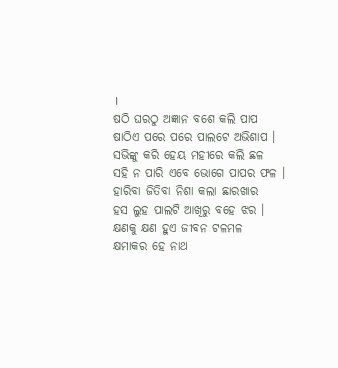।
ଷଠି ଘରଠୁ ଅଜ୍ଞାନ ବଶେ କଲି ପାପ
ଷାଠିଏ ପରେ ପରେ ପାଲଟେ ଅଭିଶାପ ।
ସଭିଙ୍କୁ କରି ହେୟ ମହୀରେ କଲି ଛଳ
ସହି ନ ପାରି ଏବେ ଭୋଗେ ପାପର ଫଳ ।
ହାରିବା ଜିତିବା ନିଶା କଲା ଛାରଖାର
ହସ ଲୁହ ପାଲଟି ଆଖିରୁ ବହେ ଝର ।
କ୍ଷଣକୁ କ୍ଷଣ ହୁଏ ଜୀବନ ଟଳମଳ
କ୍ଷମାକର ହେ ନାଥ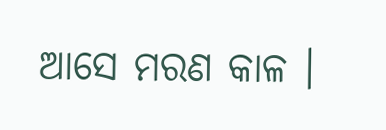ଆସେ ମରଣ କାଳ ।